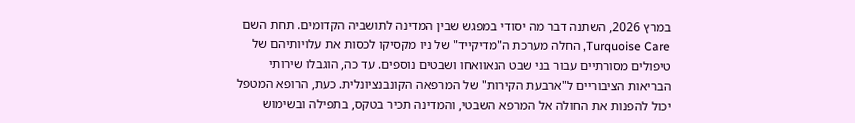במרץ 2026, השתנה דבר מה יסודי במפגש שבין המדינה לתושביה הקדומים. תחת השם Turquoise Care, החלה מערכת ה"מדיקייד" של ניו מקסיקו לכסות את עלויותיהם של טיפולים מסורתיים עבור בני שבט הנאוואחו ושבטים נוספים. עד כה, הוגבלו שירותי הבריאות הציבוריים ל"ארבעת הקירות" של המרפאה הקונבנציונלית. כעת, הרופא המטפל יכול להפנות את החולה אל המרפא השבטי, והמדינה תכיר בטקס, בתפילה ובשימוש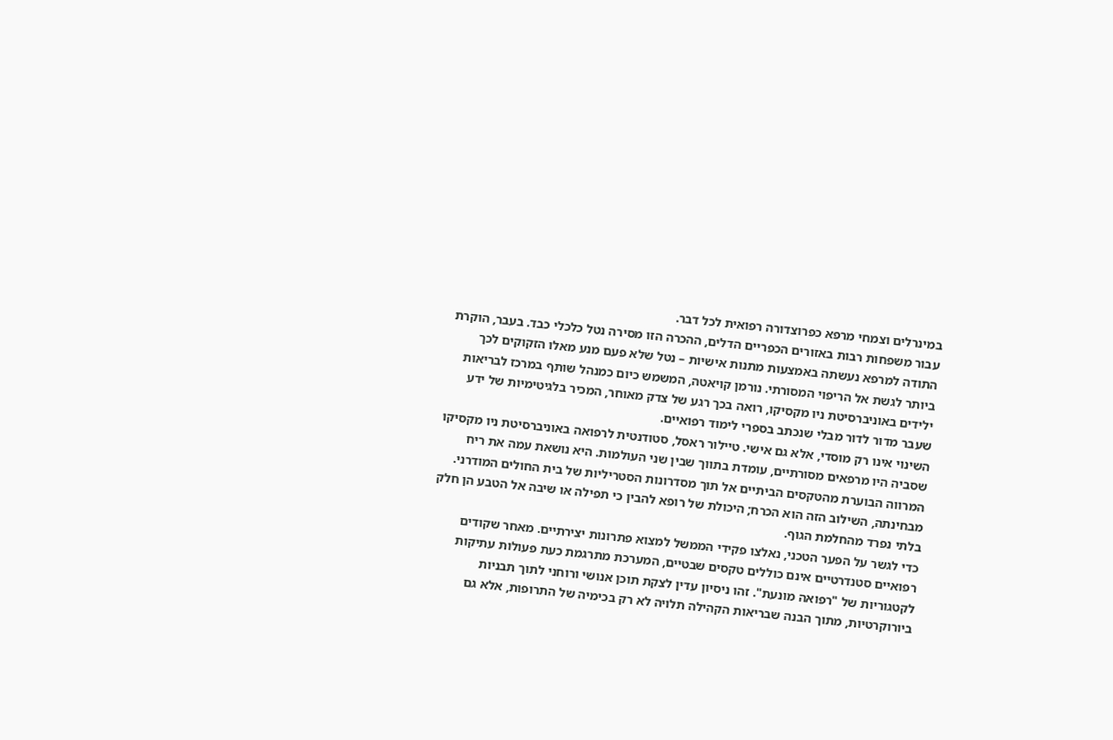במינרלים וצמחי מרפא כפרוצדורה רפואית לכל דבר.
עבור משפחות רבות באזורים הכפריים הדלים, ההכרה הזו מסירה נטל כלכלי כבד. בעבר, הוקרת התודה למרפא נעשתה באמצעות מתנות אישיות – נטל שלא פעם מנע מאלו הזקוקים לכך ביותר לגשת אל הריפוי המסורתי. נורמן קויאטה, המשמש כיום כמנהל שותף במרכז לבריאות ילידים באוניברסיטת ניו מקסיקו, רואה בכך רגע של צדק מאוחר, המכיר בלגיטימיות של ידע שעבר מדור לדור מבלי שנכתב בספרי לימוד רפואיים.
השינוי אינו רק מוסדי, אלא גם אישי. טיילור ראסל, סטודנטית לרפואה באוניברסיטת ניו מקסיקו שסביה היו מרפאים מסורתיים, עומדת בתווך שבין שני העולמות. היא נושאת עמה את ריח המרווה הבוערת מהטקסים הביתיים אל תוך מסדרונות הסטריליות של בית החולים המודרני. מבחינתה, השילוב הזה הוא הכרח; היכולת של רופא להבין כי תפילה או שיבה אל הטבע הן חלק בלתי נפרד מהחלמת הגוף.
כדי לגשר על הפער הטכני, נאלצו פקידי הממשל למצוא פתרונות יצירתיים. מאחר שקודים רפואיים סטנדרטיים אינם כוללים טקסים שבטיים, המערכת מתרגמת כעת פעולות עתיקות לקטגוריות של "רפואה מונעת". זהו ניסיון עדין לצקת תוכן אנושי ורוחני לתוך תבניות ביורוקרטיות, מתוך הבנה שבריאות הקהילה תלויה לא רק בכימיה של התרופות, אלא גם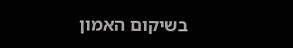בשיקום האמון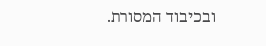ובכיבוד המסורת.